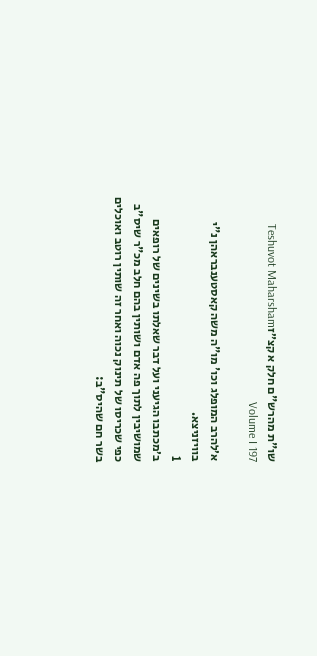שו"ת מהרש"ם חלק א קצ״זTeshuvot Maharsham Volume I 197

א׳להרב המופלג וכו' מו"ה משה קאסטענבראהן נ"י בוויזניצא.
1
ב׳מכתבו הגיעני ועל דבר שאלתו בשינים של רופאים שמושיבין לתוך פה אדם ושותין בהם חלב מכ"ר שיס"ב כפי שכריסו של תינוק נכוה ואחר זה שותין רוטב ואוכלים בשר חם שהיס"ב: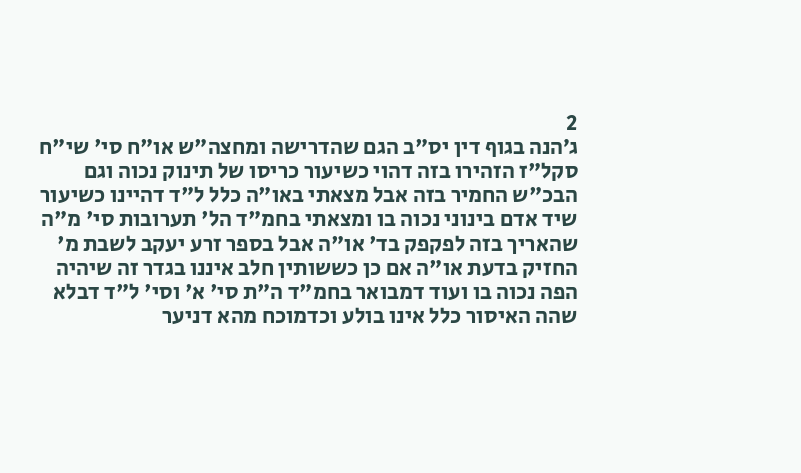2
ג׳הנה בגוף דין יס"ב הגם שהדרישה ומחצה"ש או"ח סי' שי"ח סקל"ז הזהירו בזה דהוי כשיעור כריסו של תינוק נכוה וגם הבכ"ש החמיר בזה אבל מצאתי באו"ה כלל ל"ד דהיינו כשיעור שיד אדם בינוני נכוה בו ומצאתי בחמ"ד הל' תערובות סי' מ"ה שהאריך בזה לפקפק בד' או"ה אבל בספר זרע יעקב לשבת מ' החזיק בדעת או"ה אם כן כששותין חלב איננו בגדר זה שיהיה הפה נכוה בו ועוד דמבואר בחמ"ד ה"ת סי' א' וסי' ל"ד דבלא שהה האיסור כלל אינו בולע וכדמוכח מהא דניער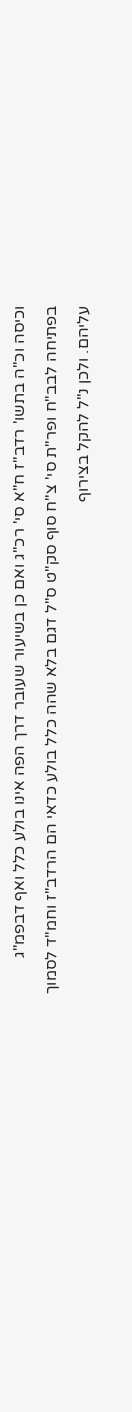וכיסה וכ"ה בתשו' רדב"ז ח"א סי' רכ"ג ואם כן בשיעור שעובר דרך הפה אינו בולע כלל ואף דבפמ"ג בפתיחה לבב"ח ופר"ת סי' צ"ח סוף סק"ט ס"ל דגם בלא שהה כלל בולע כדאי הם הרדב"ז וחמ"ד לסמוך עליהם. ולכן נ"ל להקל בצירוף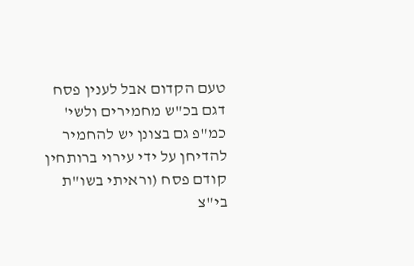טעם הקדום אבל לענין פסח דגם בכ"ש מחמירים ולשי' כמ"פ גם בצונן יש להחמיר להדיחן על ידי עירוי ברותחין קודם פסח (וראיתי בשו"ת בי"צ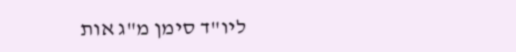ליו"ד סימן מ"ג אות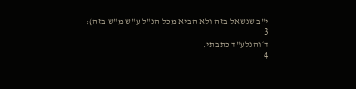י"ב שנשאל בזה ולא הביא מכל הנ"ל ע"ש מ"ש בזה):
3
ד׳והנלע"ד כתבתי.
4